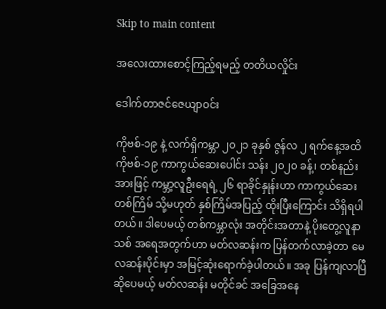Skip to main content

အလေးထားစောင့်ကြည့်ရမည့် တတိယလှိုင်း

ဒေါက်တာဇင်ဇေယျာဝင်း

ကိုဗစ်-၁၉ နဲ့ လက်ရှိကမ္ဘာ ၂၀၂၁ ခုနှစ် ဇွန်လ ၂ ရက်နေ့အထိ ကိုဗစ်-၁၉ ကာကွယ်ဆေးပေါင်း သန်း ၂၀၂၀ ခန့်၊ တစ်နည်းအားဖြင့် ကမ္ဘာ့လူဦးရေရဲ့ ၂၆ ရာခိုင်နှုန်းဟာ ကာကွယ်ဆေး တစ်ကြိမ် သို့မဟုတ် နှစ်ကြိမ်အပြည့် ထိုးပြီးကြောင်း သိရှိရပါတယ်။ ဒါပေမယ့် တစ်ကမ္ဘာလုံး အတိုင်းအတာနဲ့ ပိုးတွေ့လူနာသစ် အရေအတွက်ဟာ မတ်လဆန်းက ပြန်တက်လာခဲ့တာ မေလဆန်းပိုင်းမှာ အမြင့်ဆုံးရောက်ခဲ့ပါတယ်။ အခု ပြန်ကျလာပြီဆိုပေမယ့် မတ်လဆန်း မတိုင်ခင် အခြေအနေ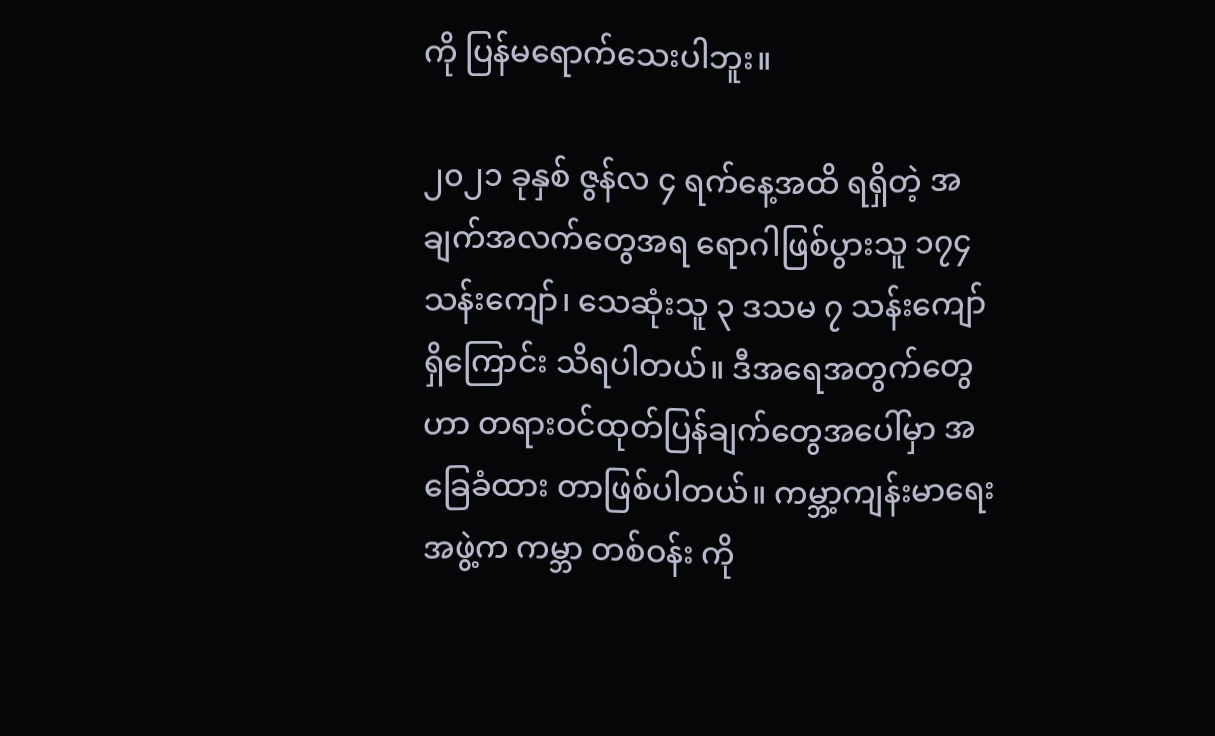ကို ပြန်မရောက်သေးပါဘူး။

၂၀၂၁ ခုနှစ် ဇွန်လ ၄ ရက်နေ့အထိ ရရှိတဲ့ အချက်အလက်တွေအရ ရောဂါဖြစ်ပွားသူ ၁၇၄ သန်းကျော်၊ သေဆုံးသူ ၃ ဒသမ ၇ သန်းကျော် ရှိကြောင်း သိရပါတယ်။ ဒီအရေအတွက်တွေဟာ တရားဝင်ထုတ်ပြန်ချက်တွေအပေါ်မှာ အခြေခံထား တာဖြစ်ပါတယ်။ ကမ္ဘာ့ကျန်းမာရေးအဖွဲ့က ကမ္ဘာ တစ်ဝန်း ကို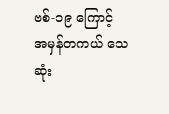ဗစ်-၁၉ ကြောင့် အမှန်တကယ် သေဆုံး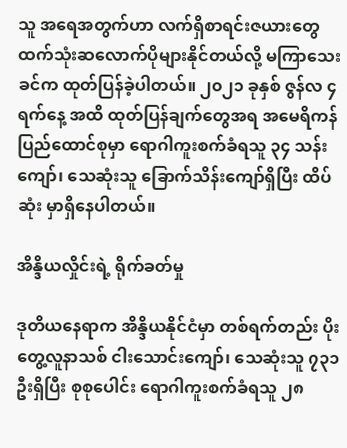သူ အရေအတွက်ဟာ လက်ရှိစာရင်းဇယားတွေ ထက်သုံးဆလောက်ပိုများနိုင်တယ်လို့ မကြာသေးခင်က ထုတ်ပြန်ခဲ့ပါတယ်။ ၂၀၂၁ ခုနှစ် ဇွန်လ ၄ ရက်နေ့ အထိ ထုတ်ပြန်ချက်တွေအရ အမေရိကန် ပြည်ထောင်စုမှာ ရောဂါကူးစက်ခံရသူ ၃၄ သန်းကျော်၊ သေဆုံးသူ ခြောက်သိန်းကျော်ရှိပြီး ထိပ်ဆုံး မှာရှိနေပါတယ်။

အိန္ဒိယလှိုင်းရဲ့ ရိုက်ခတ်မှု

ဒုတိယနေရာက အိန္ဒိယနိုင်ငံမှာ တစ်ရက်တည်း ပိုးတွေ့လူနာသစ် ငါးသောင်းကျော်၊ သေဆုံးသူ ၇၃၁ ဦးရှိပြီး စုစုပေါင်း ရောဂါကူးစက်ခံရသူ ၂၈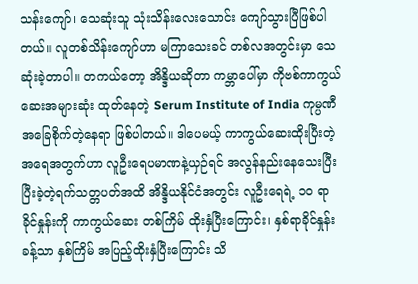သန်းကျော်၊ သေဆုံးသူ သုံးသိန်းလေးသောင်း ကျော်သွားပြီဖြစ်ပါတယ်။ လူတစ်သိန်းကျော်ဟာ မကြာသေးခင် တစ်လအတွင်းမှာ သေဆုံးခဲ့တာပါ။ တကယ်တော့ အိန္ဒိယဆိုတာ ကမ္ဘာပေါ်မှာ ကိုဗစ်ကာကွယ်ဆေးအများဆုံး ထုတ်နေတဲ့ Serum Institute of India ကုမ္ပဏီအခြေစိုက်တဲ့နေရာ ဖြစ်ပါတယ်။ ဒါပေမယ့် ကာကွယ်ဆေးထိုးပြီးတဲ့ အရေအတွက်ဟာ လူဦးရေပမာဏနဲ့ယှဉ်ရင် အလွန်နည်းနေသေးပြီး ပြီးခဲ့တဲ့ရက်သတ္တပတ်အထိ အိန္ဒိယနိုင်ငံအတွင်း လူဦးရေရဲ့ ၁၀ ရာခိုင်နှုန်းကို ကာကွယ်ဆေး တစ်ကြိမ် ထိုးနှံပြီးကြောင်း၊ နှစ်ရာခိုင်နှုန်းခန့်သာ နှစ်ကြိမ် အပြည့်ထိုးနှံပြီးကြောင်း သိ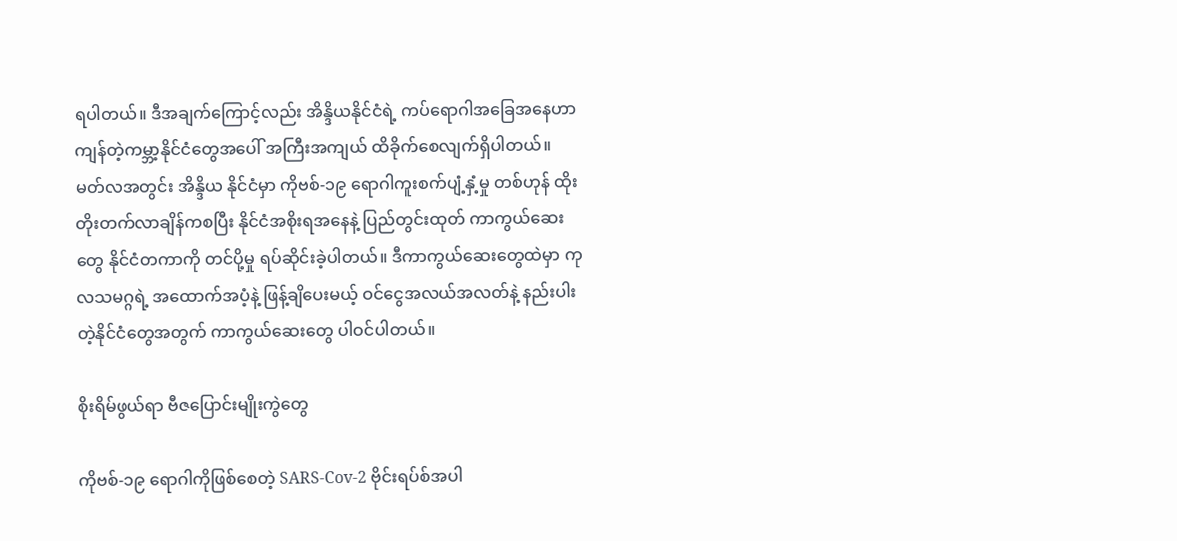ရပါတယ်။ ဒီအချက်ကြောင့်လည်း အိန္ဒိယနိုင်ငံရဲ့ ကပ်ရောဂါအခြေအနေဟာ ကျန်တဲ့ကမ္ဘာ့နိုင်ငံတွေအပေါ် အကြီးအကျယ် ထိခိုက်စေလျက်ရှိပါတယ်။ မတ်လအတွင်း အိန္ဒိယ နိုင်ငံမှာ ကိုဗစ်-၁၉ ရောဂါကူးစက်ပျံ့နှံ့မှု တစ်ဟုန် ထိုးတိုးတက်လာချိန်ကစပြီး နိုင်ငံအစိုးရအနေနဲ့ ပြည်တွင်းထုတ် ကာကွယ်ဆေးတွေ နိုင်ငံတကာကို တင်ပို့မှု ရပ်ဆိုင်းခဲ့ပါတယ်။ ဒီကာကွယ်ဆေးတွေထဲမှာ ကုလသမဂ္ဂရဲ့ အထောက်အပံ့နဲ့ ဖြန့်ချိပေးမယ့် ဝင်ငွေအလယ်အလတ်နဲ့ နည်းပါးတဲ့နိုင်ငံတွေအတွက် ကာကွယ်ဆေးတွေ ပါဝင်ပါတယ်။

စိုးရိမ်ဖွယ်ရာ ဗီဇပြောင်းမျိုးကွဲတွေ

ကိုဗစ်-၁၉ ရောဂါကိုဖြစ်စေတဲ့ SARS-Cov-2 ဗိုင်းရပ်စ်အပါ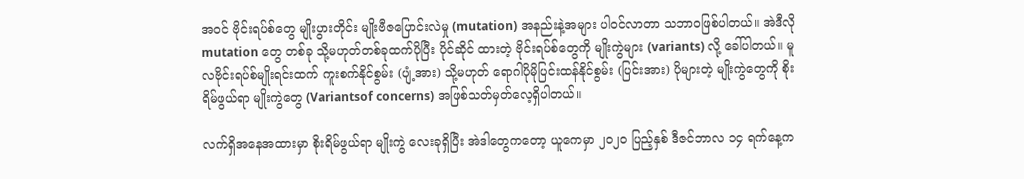အဝင် ဗိုင်းရပ်စ်တွေ မျိုးပွားတိုင်း မျိုးဗီဇပြောင်းလဲမှု (mutation) အနည်းနဲ့အများ ပါဝင်လာတာ သဘာဝဖြစ်ပါတယ်။ အဲဒီလို mutation တွေ တစ်ခု သို့မဟုတ်တစ်ခုထက်ပိုပြီး ပိုင်ဆိုင် ထားတဲ့ ဗိုင်းရပ်စ်တွေကို မျိုးကွဲများ (variants) လို့ ခေါ်ပါတယ်။ မူလဗိုင်းရပ်စ်မျိုးရင်းထက် ကူးစက်နိုင်စွမ်း (ပျံ့အား) သို့မဟုတ် ရောဂါပိုမိုပြင်းထန်နိုင်စွမ်း (ပြင်းအား) ပိုများတဲ့ မျိုးကွဲတွေကို စိုးရိမ်ဖွယ်ရာ မျိုးကွဲတွေ (Variantsof concerns) အဖြစ်သတ်မှတ်လေ့ရှိပါတယ်။

လက်ရှိအနေအထားမှာ စိုးရိမ်ဖွယ်ရာ မျိုးကွဲ လေးခုရှိပြီး အဲဒါတွေကတော့ ယူကေမှာ ၂၀၂၀ ပြည့်နှစ် ဒီဇင်ဘာလ ၁၄ ရက်နေ့က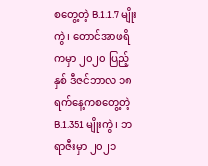စတွေ့တဲ့ B.1.1.7 မျိုးကွဲ၊ တောင်အာဖရိကမှာ ၂၀၂၀ ပြည့်နှစ် ဒီဇင်ဘာလ ၁၈ ရက်နေ့ကစတွေ့တဲ့ B.1.351 မျိုးကွဲ၊ ဘရာဇီးမှာ ၂၀၂၁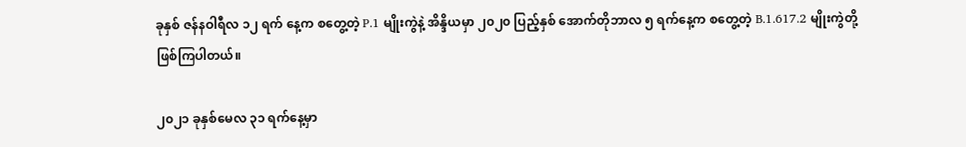ခုနှစ် ဇန်နဝါရီလ ၁၂ ရက် နေ့က စတွေ့တဲ့ P.1 မျိုးကွဲနဲ့ အိန္ဒိယမှာ ၂၀၂၀ ပြည့်နှစ် အောက်တိုဘာလ ၅ ရက်နေ့က စတွေ့တဲ့ B.1.617.2 မျိုးကွဲတို့ဖြစ်ကြပါတယ်။

၂၀၂၁ ခုနှစ်မေလ ၃၁ ရက်နေ့မှာ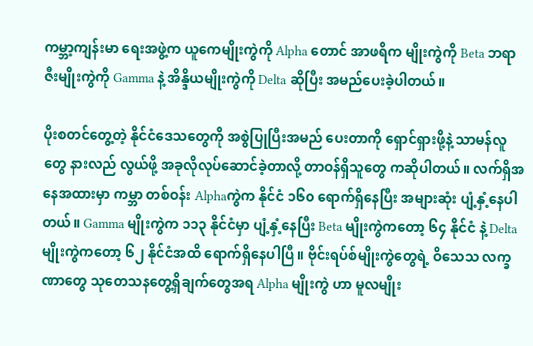ကမ္ဘာ့ကျန်းမာ ရေးအဖွဲ့က ယူကေမျိုးကွဲကို Alpha တောင် အာဖရိက မျိုးကွဲကို Beta ဘရာဇီးမျိုးကွဲကို Gamma နဲ့ အိန္ဒိယမျိုးကွဲကို Delta ဆိုပြီး အမည်ပေးခဲ့ပါတယ်။

ပိုးစတင်တွေ့တဲ့ နိုင်ငံဒေသတွေကို အစွဲပြုပြီးအမည် ပေးတာကို ရှောင်ရှားဖို့နဲ့ သာမန်လူတွေ နားလည် လွယ်ဖို့ အခုလိုလုပ်ဆောင်ခဲ့တာလို့ တာဝန်ရှိသူတွေ ကဆိုပါတယ်။ လက်ရှိအနေအထားမှာ ကမ္ဘာ တစ်ဝန်း Alphaကွဲက နိုင်ငံ ၁၆၀ ရောက်ရှိနေပြီး အများဆုံး ပျံ့နှံ့နေပါတယ်။ Gamma မျိုးကွဲက ၁၁၃ နိုင်ငံမှာ ပျံ့နှံ့နေပြီး Beta မျိုးကွဲကတော့ ၆၄ နိုင်ငံ နဲ့ Deltaမျိုးကွဲကတော့ ၆၂ နိုင်ငံအထိ ရောက်ရှိနေပါပြီ။ ဗိုင်းရပ်စ်မျိုးကွဲတွေရဲ့ ဝိသေသ လက္ခဏာတွေ သုတေသနတွေ့ရှိချက်တွေအရ Alpha မျိုးကွဲ ဟာ မူလမျိုး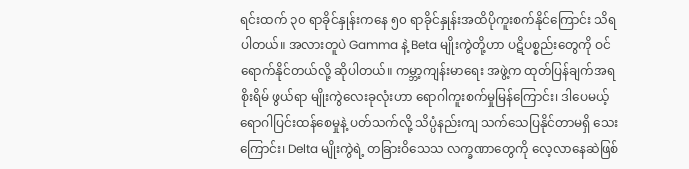ရင်းထက် ၃၀ ရာခိုင်နှုန်းကနေ ၅၀ ရာခိုင်နှုန်းအထိပိုကူးစက်နိုင်ကြောင်း သိရပါတယ်။ အလားတူပဲ Gamma နဲ့ Beta မျိုးကွဲတို့ဟာ ပဋိပစ္စည်းတွေကို ဝင်ရောက်နိုင်တယ်လို့ ဆိုပါတယ်။ ကမ္ဘာ့ကျန်းမာရေး အဖွဲ့က ထုတ်ပြန်ချက်အရ စိုးရိမ် ဖွယ်ရာ မျိုးကွဲလေးခုလုံးဟာ ရောဂါကူးစက်မှုမြန်ကြောင်း၊ ဒါပေမယ့် ရောဂါပြင်းထန်စေမှုနဲ့ ပတ်သက်လို့ သိပ္ပံနည်းကျ သက်သေပြနိုင်တာမရှိ သေးကြောင်း၊ Delta မျိုးကွဲရဲ့ တခြားဝိသေသ လက္ခဏာတွေကို လေ့လာနေဆဲဖြစ်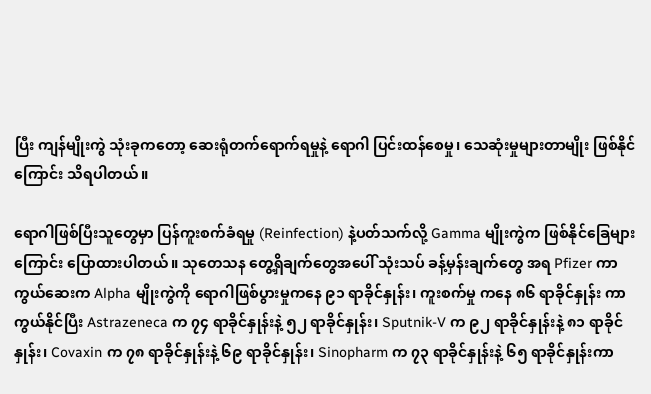ပြီး ကျန်မျိုးကွဲ သုံးခုကတော့ ဆေးရုံတက်ရောက်ရမှုနဲ့ ရောဂါ ပြင်းထန်စေမှု၊ သေဆုံးမှုများတာမျိုး ဖြစ်နိုင်ကြောင်း သိရပါတယ်။

ရောဂါဖြစ်ပြီးသူတွေမှာ ပြန်ကူးစက်ခံရမှု (Reinfection) နဲ့ပတ်သက်လို့ Gamma မျိုးကွဲက ဖြစ်နိုင်ခြေများကြောင်း ပြောထားပါတယ်။ သုတေသန တွေ့ရှိချက်တွေအပေါ် သုံးသပ် ခန့်မှန်းချက်တွေ အရ Pfizer ကာကွယ်ဆေးက Alpha မျိုးကွဲကို ရောဂါဖြစ်ပွားမှုကနေ ၉၁ ရာခိုင်နှုန်း၊ ကူးစက်မှု ကနေ ၈၆ ရာခိုင်နှုန်း ကာကွယ်နိုင်ပြီး Astrazeneca က ၇၄ ရာခိုင်နှုန်းနဲ့ ၅၂ ရာခိုင်နှုန်း၊ Sputnik-V က ၉၂ ရာခိုင်နှုန်းနဲ့ ၈၁ ရာခိုင်နှုန်း၊ Covaxin က ၇၈ ရာခိုင်နှုန်းနဲ့ ၆၉ ရာခိုင်နှုန်း၊ Sinopharm က ၇၃ ရာခိုင်နှုန်းနဲ့ ၆၅ ရာခိုင်နှုန်းကာ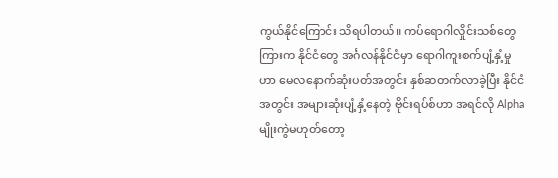ကွယ်နိုင်ကြောင်း သိရပါတယ်။ ကပ်ရောဂါလှိုင်းသစ်တွေကြားက နိုင်ငံတွေ အင်္ဂလန်နိုင်ငံမှာ ရောဂါကူးစက်ပျံ့နှံ့မှုဟာ မေလနောက်ဆုံးပတ်အတွင်း နှစ်ဆတက်လာခဲ့ပြီး နိုင်ငံအတွင်း အများဆုံးပျံ့နှံ့နေတဲ့ ဗိုင်းရပ်စ်ဟာ အရင်လို Alpha မျိုးကွဲမဟုတ်တော့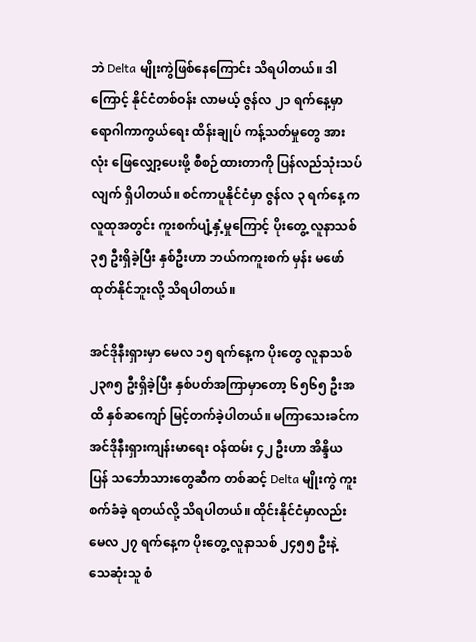ဘဲ Delta မျိုးကွဲဖြစ်နေကြောင်း သိရပါတယ်။ ဒါကြောင့် နိုင်ငံတစ်ဝန်း လာမယ့် ဇွန်လ ၂၁ ရက်နေ့မှာ ရောဂါကာကွယ်ရေး ထိန်းချုပ် ကန့်သတ်မှုတွေ အားလုံး ဖြေလျှော့ပေးဖို့ စီစဉ်ထားတာကို ပြန်လည်သုံးသပ်လျက် ရှိပါတယ်။ စင်ကာပူနိုင်ငံမှာ ဇွန်လ ၃ ရက်နေ့ က လူထုအတွင်း ကူးစက်ပျံ့နှံ့မှုကြောင့် ပိုးတွေ့ လူနာသစ် ၃၅ ဦးရှိခဲ့ပြီး နှစ်ဦးဟာ ဘယ်ကကူးစက် မှန်း မဖော်ထုတ်နိုင်ဘူးလို့ သိရပါတယ်။

အင်ဒိုနီးရှားမှာ မေလ ၁၅ ရက်နေ့က ပိုးတွေ လူနာသစ် ၂၃၈၅ ဦးရှိခဲ့ပြီး နှစ်ပတ်အကြာမှာတော့ ၆၅၆၅ ဦးအထိ နှစ်ဆကျော် မြင့်တက်ခဲ့ပါတယ်။ မကြာသေးခင်က အင်ဒိုနီးရှားကျန်းမာရေး ဝန်ထမ်း ၄၂ ဦးဟာ အိန္ဒိယပြန် သင်္ဘောသားတွေဆီက တစ်ဆင့် Delta မျိုးကွဲ ကူးစက်ခံခဲ့ ရတယ်လို့ သိရပါတယ်။ ထိုင်းနိုင်ငံမှာလည်း မေလ ၂၇ ရက်နေ့က ပိုးတွေ့ လူနာသစ် ၂၄၅၅ ဦးနဲ့ သေဆုံးသူ စံ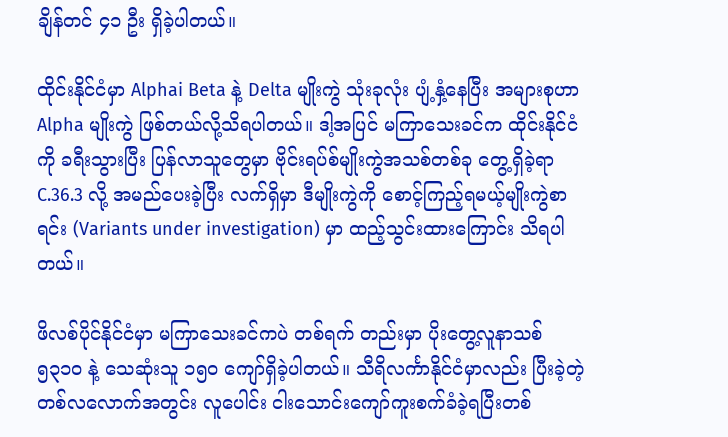ချိန်တင် ၄၁ ဦး ရှိခဲ့ပါတယ်။

ထိုင်းနိုင်ငံမှာ Alphai Beta နဲ့ Delta မျိုးကွဲ သုံးခုလုံး ပျံ့နှံ့နေပြီး အများစုဟာ Alpha မျိုးကွဲ ဖြစ်တယ်လို့သိရပါတယ်။ ဒါ့အပြင် မကြာသေးခင်က ထိုင်းနိုင်ငံကို ခရီးသွားပြီး ပြန်လာသူတွေမှာ ဗိုင်းရပ်စ်မျိုးကွဲအသစ်တစ်ခု တွေ့ရှိခဲ့ရာ C.36.3 လို့ အမည်ပေးခဲ့ပြီး လက်ရှိမှာ ဒီမျိုးကွဲကို စောင့်ကြည့်ရမယ့်မျိုးကွဲစာရင်း (Variants under investigation) မှာ ထည့်သွင်းထားကြောင်း သိရပါတယ်။

ဖိလစ်ပိုင်နိုင်ငံမှာ မကြာသေးခင်ကပဲ တစ်ရက် တည်းမှာ ပိုးတွေ့လူနာသစ် ၅၃၁၀ နဲ့ သေဆုံးသူ ၁၅၀ ကျော်ရှိခဲ့ပါတယ်။ သီရိလင်္ကာနိုင်ငံမှာလည်း ပြီးခဲ့တဲ့ တစ်လလောက်အတွင်း လူပေါင်း ငါးသောင်းကျော်ကူးစက်ခံခဲ့ရပြီးတစ်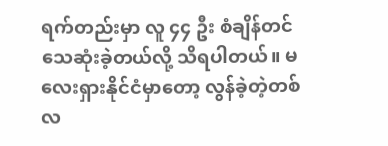ရက်တည်းမှာ လူ ၄၄ ဦး စံချိန်တင်သေဆုံးခဲ့တယ်လို့ သိရပါတယ်။ မလေးရှားနိုင်ငံမှာတော့ လွန်ခဲ့တဲ့တစ်လ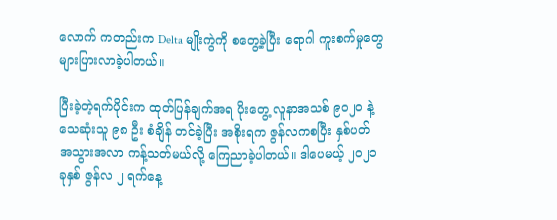လောက် ကတည်းက Delta မျိုးကွဲကို စတွေ့ခဲ့ပြီး ရောဂါ ကူးစက်မှုတွေ များပြားလာခဲ့ပါတယ်။

ပြီးခဲ့တဲ့ရက်ပိုင်းက ထုတ်ပြန်ချက်အရ ပိုးတွေ့ လူနာအသစ် ၉၀၂၀ နဲ့ သေဆုံးသူ ၉၈ ဦး စံချိန် တင်ခဲ့ပြီး အစိုးရက ဇွန်လကစပြီး နှစ်ပတ် အသွားအလာ ကန့်သတ်မယ်လို့ ကြေညာခဲ့ပါတယ်။ ဒါပေမယ့် ၂၀၂၁ ခုနှစ် ဇွန်လ ၂ ရက်နေ့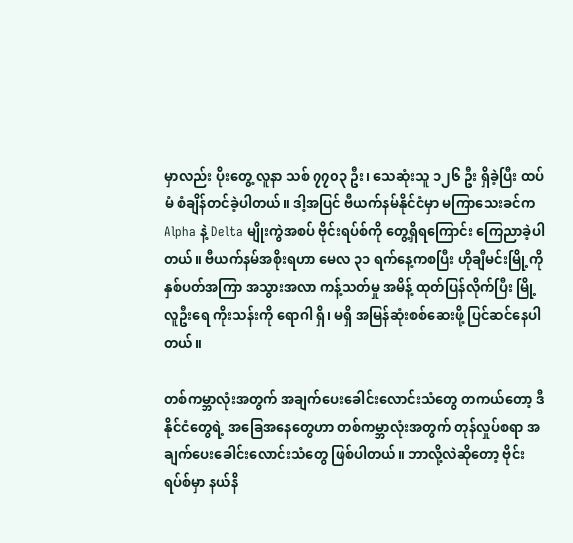မှာလည်း ပိုးတွေ့ လူနာ သစ် ၇၇၀၃ ဦး၊ သေဆုံးသူ ၁၂၆ ဦး ရှိခဲ့ပြီး ထပ်မံ စံချိန်တင်ခဲ့ပါတယ်။ ဒါ့အပြင် ဗီယက်နမ်နိုင်ငံမှာ မကြာသေးခင်က Alpha နဲ့ Delta မျိုးကွဲအစပ် ဗိုင်းရပ်စ်ကို တွေ့ရှိရကြောင်း ကြေညာခဲ့ပါတယ်။ ဗီယက်နမ်အစိုးရဟာ မေလ ၃၁ ရက်နေ့ကစပြီး ဟိုချီမင်းမြို့ကို နှစ်ပတ်အကြာ အသွားအလာ ကန့်သတ်မှု အမိန့် ထုတ်ပြန်လိုက်ပြီး မြို့လူဦးရေ ကိုးသန်းကို ရောဂါ ရှိ၊ မရှိ အမြန်ဆုံးစစ်ဆေးဖို့ ပြင်ဆင်နေပါတယ်။

တစ်ကမ္ဘာလုံးအတွက် အချက်ပေးခေါင်းလောင်းသံတွေ တကယ်တော့ ဒီနိုင်ငံတွေရဲ့ အခြေအနေတွေဟာ တစ်ကမ္ဘာလုံးအတွက် တုန်လှုပ်စရာ အချက်ပေးခေါင်းလောင်းသံတွေ ဖြစ်ပါတယ်။ ဘာလို့လဲဆိုတော့ ဗိုင်းရပ်စ်မှာ နယ်နိ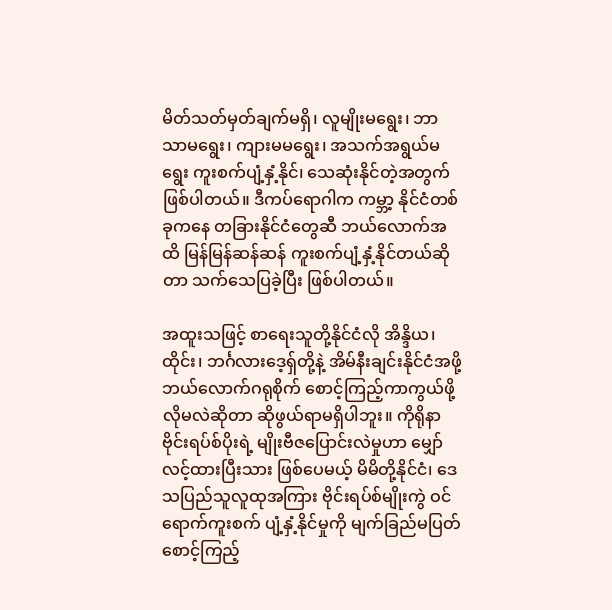မိတ်သတ်မှတ်ချက်မရှိ၊ လူမျိုးမရွေး၊ ဘာသာမရွေး၊ ကျားမမရွေး၊ အသက်အရွယ်မရွေး ကူးစက်ပျံ့နှံ့နိုင်၊ သေဆုံးနိုင်တဲ့အတွက် ဖြစ်ပါတယ်။ ဒီကပ်ရောဂါက ကမ္ဘာ့ နိုင်ငံတစ်ခုကနေ တခြားနိုင်ငံတွေဆီ ဘယ်လောက်အထိ မြန်မြန်ဆန်ဆန် ကူးစက်ပျံ့နှံ့နိုင်တယ်ဆိုတာ သက်သေပြခဲ့ပြီး ဖြစ်ပါတယ်။

အထူးသဖြင့် စာရေးသူတို့နိုင်ငံလို အိန္ဒိယ၊ ထိုင်း၊ ဘင်္ဂလားဒေ့ရှ်တို့နဲ့ အိမ်နီးချင်းနိုင်ငံအဖို့ ဘယ်လောက်ဂရုစိုက် စောင့်ကြည့်ကာကွယ်ဖို့ လိုမလဲဆိုတာ ဆိုဖွယ်ရာမရှိပါဘူး။ ကိုရိုနာ ဗိုင်းရပ်စ်ပိုးရဲ့ မျိုးဗီဇပြောင်းလဲမှုဟာ မျှော်လင့်ထားပြီးသား ဖြစ်ပေမယ့် မိမိတို့နိုင်ငံ၊ ဒေသပြည်သူလူထုအကြား ဗိုင်းရပ်စ်မျိုးကွဲ ဝင်ရောက်ကူးစက် ပျံ့နှံ့နိုင်မှုကို မျက်ခြည်မပြတ် စောင့်ကြည့်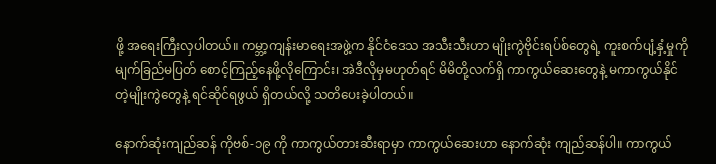ဖို့ အရေးကြီးလှပါတယ်။ ကမ္ဘာ့ကျန်းမာရေးအဖွဲ့က နိုင်ငံဒေသ အသီးသီးဟာ မျိုးကွဲဗိုင်းရပ်စ်တွေရဲ့ ကူးစက်ပျံ့နှံ့မှုကို မျက်ခြည်မပြတ် စောင့်ကြည့်နေဖို့လိုကြောင်း၊ အဲဒီလိုမှမဟုတ်ရင် မိမိတို့လက်ရှိ ကာကွယ်ဆေးတွေနဲ့ မကာကွယ်နိုင်တဲ့မျိုးကွဲတွေနဲ့ ရင်ဆိုင်ရဖွယ် ရှိတယ်လို့ သတိပေးခဲ့ပါတယ်။

နောက်ဆုံးကျည်ဆန် ကိုဗစ်-၁၉ ကို ကာကွယ်တားဆီးရာမှာ ကာကွယ်ဆေးဟာ နောက်ဆုံး ကျည်ဆန်ပါ။ ကာကွယ်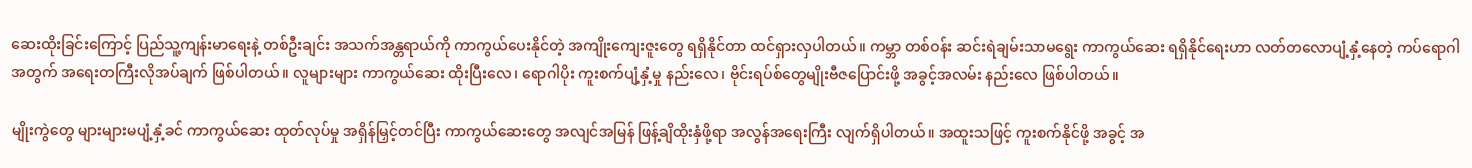ဆေးထိုးခြင်းကြောင့် ပြည်သူ့ကျန်းမာရေးနဲ့ တစ်ဦးချင်း အသက်အန္တရာယ်ကို ကာကွယ်ပေးနိုင်တဲ့ အကျိုးကျေးဇူးတွေ ရရှိနိုင်တာ ထင်ရှားလှပါတယ်။ ကမ္ဘာ တစ်ဝန်း ဆင်းရဲချမ်းသာမရွေး ကာကွယ်ဆေး ရရှိနိုင်ရေးဟာ လတ်တလောပျံ့နှံ့နေတဲ့ ကပ်ရောဂါ အတွက် အရေးတကြီးလိုအပ်ချက် ဖြစ်ပါတယ်။ လူများများ ကာကွယ်ဆေး ထိုးပြီးလေ၊ ရောဂါပိုး ကူးစက်ပျံ့နှံ့မှု နည်းလေ၊ ဗိုင်းရပ်စ်တွေမျိုးဗီဇပြောင်းဖို့ အခွင့်အလမ်း နည်းလေ ဖြစ်ပါတယ်။

မျိုးကွဲတွေ များများမပျံ့နှံ့ခင် ကာကွယ်ဆေး ထုတ်လုပ်မှု အရှိန်မြှင့်တင်ပြီး ကာကွယ်ဆေးတွေ အလျင်အမြန် ဖြန့်ချိထိုးနှံဖို့ရာ အလွန်အရေးကြီး လျက်ရှိပါတယ်။ အထူးသဖြင့် ကူးစက်နိုင်ဖို့ အခွင့် အ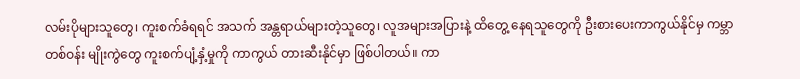လမ်းပိုများသူတွေ၊ ကူးစက်ခံရရင် အသက် အန္တရာယ်များတဲ့သူတွေ၊ လူအများအပြားနဲ့ ထိတွေ့ နေရသူတွေကို ဦးစားပေးကာကွယ်နိုင်မှ ကမ္ဘာ တစ်ဝန်း မျိုးကွဲတွေ ကူးစက်ပျံ့နှံ့မှုကို ကာကွယ် တားဆီးနိုင်မှာ ဖြစ်ပါတယ်။ ကာ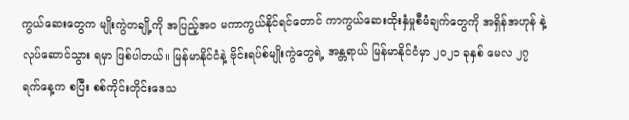ကွယ်ဆေးတွေက မျိုးကွဲတချို့ကို အပြည့်အဝ မကာကွယ်နိုင်ရင်တောင် ကာကွယ်ဆေးထိုးနှံမှုစီမံချက်တွေကို အရှိန်အဟုန် နဲ့ လုပ်ဆောင်သွား ရမှာ ဖြစ်ပါတယ်။ မြန်မာနိုင်ငံနဲ့ ဗိုင်းရပ်စ်မျိုးကွဲတွေရဲ့ အန္တရာယ် မြန်မာနိုင်ငံမှာ ၂၀၂၁ ခုနှစ် မေလ ၂၇ ရက်နေ့က စပြီး စစ်ကိုင်းတိုင်းဒေသ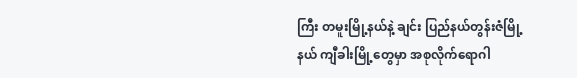ကြီး တမူးမြို့နယ်နဲ့ ချင်း ပြည်နယ်တွန်းဇံမြို့နယ် ကျီခါးမြို့တွေမှာ အစုလိုက်ရောဂါ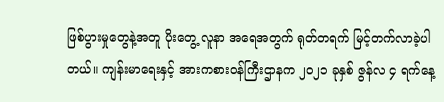ဖြစ်ပွားမှုတွေနဲ့အတူ ပိုးတွေ့ လူနာ အရေအတွက် ရုတ်တရက် မြင့်တက်လာခဲ့ပါတယ်။ ကျန်းမာရေးနှင့် အားကစားဝန်ကြီးဌာနက ၂၀၂၁ ခုနှစ် ဇွန်လ ၄ ရက်နေ့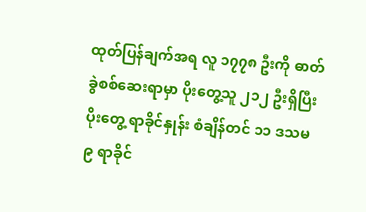ထုတ်ပြန်ချက်အရ လူ ၁၇၇၈ ဦးကို ဓာတ်ခွဲစစ်ဆေးရာမှာ ပိုးတွေ့သူ ၂၁၂ ဦးရှိပြီး ပိုးတွေ့ ရာခိုင်နှုန်း စံချိန်တင် ၁၁ ဒသမ ၉ ရာခိုင်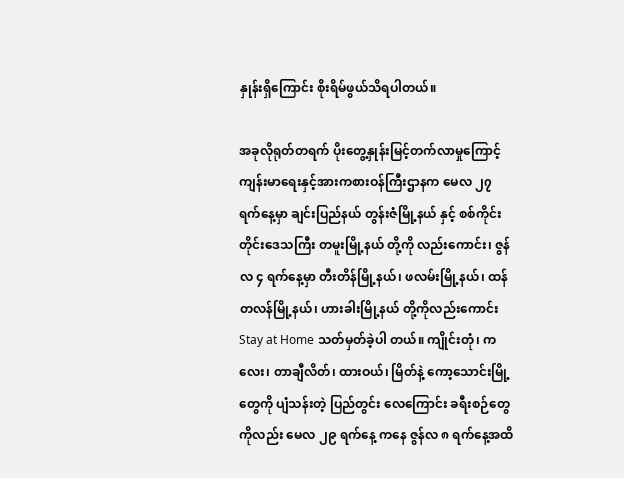နှုန်းရှိကြောင်း စိုးရိမ်ဖွယ်သိရပါတယ်။

အခုလိုရုတ်တရက် ပိုးတွေ့နှုန်းမြင့်တက်လာမှုကြောင့် ကျန်းမာရေးနှင့်အားကစားဝန်ကြီးဌာနက မေလ ၂၇ ရက်နေ့မှာ ချင်းပြည်နယ် တွန်းဇံမြို့နယ် နှင့် စစ်ကိုင်းတိုင်းဒေသကြီး တမူးမြို့နယ် တို့ကို လည်းကောင်း၊ ဇွန်လ ၄ ရက်နေ့မှာ တီးတိန်မြို့နယ်၊ ဖလမ်းမြို့နယ်၊ ထန်တလန်မြို့နယ်၊ ဟားခါးမြို့နယ် တို့ကိုလည်းကောင်း Stay at Home သတ်မှတ်ခဲ့ပါ တယ်။ ကျိုင်းတုံ၊ ကလေး၊ တာချီလိတ်၊ ထားဝယ်၊ မြိတ်နဲ့ ကော့သောင်းမြို့တွေကို ပျံသန်းတဲ့ ပြည်တွင်း လေကြောင်း ခရီးစဉ်တွေကိုလည်း မေလ ၂၉ ရက်နေ့ ကနေ ဇွန်လ ၈ ရက်နေ့အထိ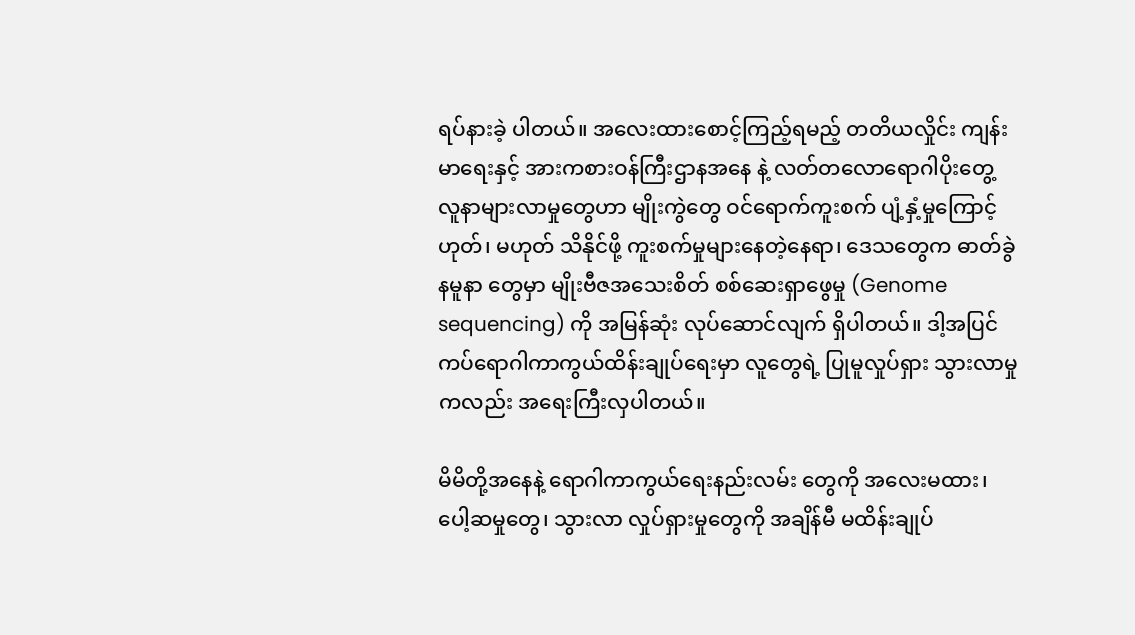ရပ်နားခဲ့ ပါတယ်။ အလေးထားစောင့်ကြည့်ရမည့် တတိယလှိုင်း ကျန်းမာရေးနှင့် အားကစားဝန်ကြီးဌာနအနေ နဲ့ လတ်တလောရောဂါပိုးတွေ့ လူနာများလာမှုတွေဟာ မျိုးကွဲတွေ ဝင်ရောက်ကူးစက် ပျံ့နှံ့မှုကြောင့် ဟုတ်၊ မဟုတ် သိနိုင်ဖို့ ကူးစက်မှုများနေတဲ့နေရာ၊ ဒေသတွေက ဓာတ်ခွဲနမူနာ တွေမှာ မျိုးဗီဇအသေးစိတ် စစ်ဆေးရှာဖွေမှု (Genome sequencing) ကို အမြန်ဆုံး လုပ်ဆောင်လျက် ရှိပါတယ်။ ဒါ့အပြင် ကပ်ရောဂါကာကွယ်ထိန်းချုပ်ရေးမှာ လူတွေရဲ့ ပြုမူလှုပ်ရှား သွားလာမှုကလည်း အရေးကြီးလှပါတယ်။

မိမိတို့အနေနဲ့ ရောဂါကာကွယ်ရေးနည်းလမ်း တွေကို အလေးမထား၊ ပေါ့ဆမှုတွေ၊ သွားလာ လှုပ်ရှားမှုတွေကို အချိန်မီ မထိန်းချုပ်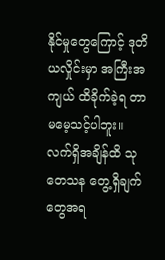နိုင်မှုတွေကြောင့် ဒုတိယလှိုင်းမှာ အကြီးအကျယ် ထိခိုက်ခဲ့ရ တာ မမေ့သင့်ပါဘူး။ လက်ရှိအချိန်ထိ သုတေသန တွေ့ရှိချက်တွေအရ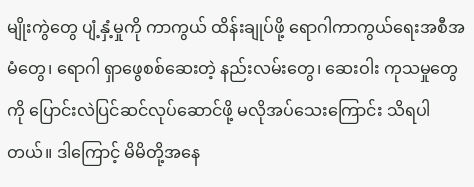မျိုးကွဲတွေ ပျံ့နှံ့မှုကို ကာကွယ် ထိန်းချုပ်ဖို့ ရောဂါကာကွယ်ရေးအစီအမံတွေ၊ ရောဂါ ရှာဖွေစစ်ဆေးတဲ့ နည်းလမ်းတွေ၊ ဆေးဝါး ကုသမှုတွေကို ပြောင်းလဲပြင်ဆင်လုပ်ဆောင်ဖို့ မလိုအပ်သေးကြောင်း သိရပါတယ်။ ဒါကြောင့် မိမိတို့အနေ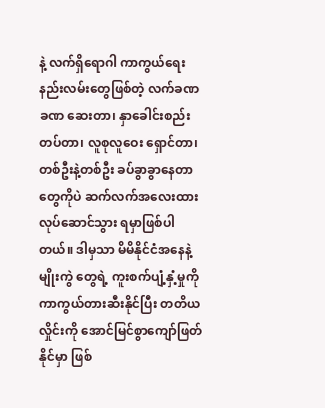နဲ့ လက်ရှိရောဂါ ကာကွယ်ရေးနည်းလမ်းတွေဖြစ်တဲ့ လက်ခဏခဏ ဆေးတာ၊ နှာခေါင်းစည်းတပ်တာ၊ လူစုလူဝေး ရှောင်တာ၊ တစ်ဦးနဲ့တစ်ဦး ခပ်ခွာခွာနေတာ တွေကိုပဲ ဆက်လက်အလေးထားလုပ်ဆောင်သွား ရမှာဖြစ်ပါတယ်။ ဒါမှသာ မိမိနိုင်ငံအနေနဲ့ မျိုးကွဲ တွေရဲ့ ကူးစက်ပျံ့နှံ့မှုကို ကာကွယ်တားဆီးနိုင်ပြီး တတိယလှိုင်းကို အောင်မြင်စွာကျော်ဖြတ်နိုင်မှာ ဖြစ်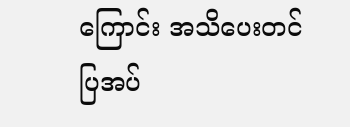ကြောင်း အသိပေးတင်ပြအပ်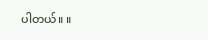ပါတယ်။ ။